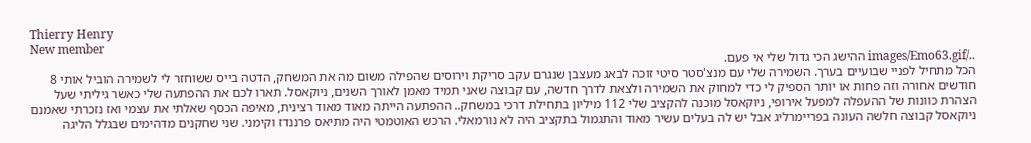Thierry Henry
New member
../images/Emo63.gif ההישג הכי גדול שלי אי פעם.
הכל מתחיל לפניי שבועיים בערך. השמירה שלי עם מנצ'סטר סיטי זוכה לבאג מעצבן שנגרם עקב סריקת וירוסים שהפילה משום מה את המשחק, הדטה בייס ששוחזר לי לשמירה הוביל אותי 8 חודשים אחורה וזה פחות או יותר הספיק לי כדי למחוק את השמירה ולצאת לדרך חדשה, עם קבוצה שאני תמיד מאמן לאורך השנים, ניוקאסל. תארו לכם את ההפתעה שלי כאשר גיליתי שעל הצהרת כוונות של ההעפלה למפעל אירופי, ניוקאסל מוכנה להקציב שלי 112 מיליון בתחילת דרכי במשחק.. ההפתעה הייתה מאוד מאוד רצינית, מאיפה הכסף שאלתי את עצמי ואז נזכרתי שאמנם ניוקאסל קבוצה חלשה העונה בפריימרליג אבל יש לה בעלים עשיר מאוד והתגמול בתקציב היה לא נורמאלי. הרכש האוטמטי היה מתיאס פרננדז וקימני. שני שחקנים מדהימים שבגלל הליגה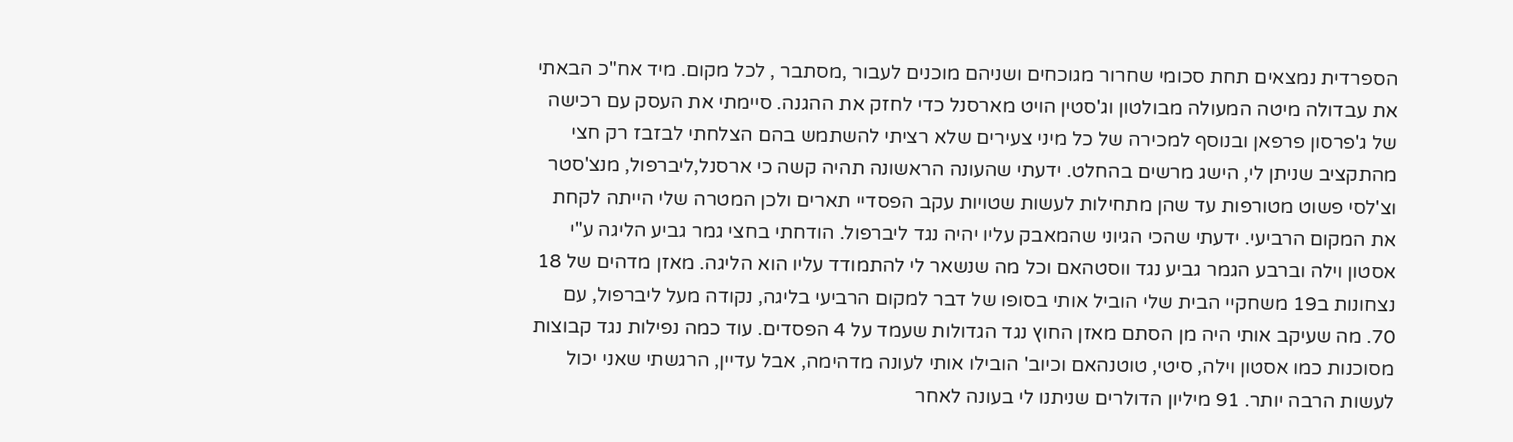הספרדית נמצאים תחת סכומי שחרור מגוכחים ושניהם מוכנים לעבור ,מסתבר , לכל מקום. מיד אח"כ הבאתי את עבדולה מיטה המעולה מבולטון וג'סטין הויט מארסנל כדי לחזק את ההגנה. סיימתי את העסק עם רכישה של ג'פרסון פרפאן ובנוסף למכירה של כל מיני צעירים שלא רציתי להשתמש בהם הצלחתי לבזבז רק חצי מהתקציב שניתן לי, הישג מרשים בהחלט. ידעתי שהעונה הראשונה תהיה קשה כי ארסנל,ליברפול, מנצ'סטר וצ'לסי פשוט מטורפות עד שהן מתחילות לעשות שטויות עקב הפסדיי תארים ולכן המטרה שלי הייתה לקחת את המקום הרביעי. ידעתי שהכי הגיוני שהמאבק עליו יהיה נגד ליברפול. הודחתי בחצי גמר גביע הליגה ע"י אסטון וילה וברבע הגמר גביע נגד ווסטהאם וכל מה שנשאר לי להתמודד עליו הוא הליגה. מאזן מדהים של 18 נצחונות ב19 משחקיי הבית שלי הוביל אותי בסופו של דבר למקום הרביעי בליגה, נקודה מעל ליברפול, עם 70. מה שעיקב אותי היה מן הסתם מאזן החוץ נגד הגדולות שעמד על 4 הפסדים. עוד כמה נפילות נגד קבוצות מסוכנות כמו אסטון וילה, סיטי, טוטנהאם וכיוב' הובילו אותי לעונה מדהימה, אבל עדיין, הרגשתי שאני יכול לעשות הרבה יותר. 91 מיליון הדולרים שניתנו לי בעונה לאחר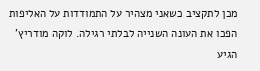מכן לתקציב כשאני מצהיר על התמודדות על האליפות הפכו את העונה השנייה לבלתי רגילה. לוקה מודריץ' הגיע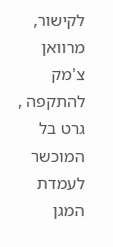לקישור, מרוואן צ'מק להתקפה , גרט בל המוכשר לעמדת המגן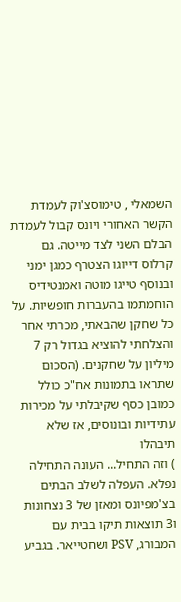השמאלי , טימוסצ'וק לעמדת הקשר האחורי ויונס קבול לעמדת הבלם השני לצד מייטה. גם קרלוס דייוגו הצטרף כמגן ימני ובנוסף טייגו מוטה ואמנטידיס הוחמתמו בהעברות חופשיות. על כל שחקן שהבאתי, מכרתי אחר והצלחתי להוציא בגדול רק 7 מיליון על שחקנים. (הסכום שתראו בתמונות אח"כ כולל כמובן כסף שקיבלתי על מכירות עתידיות ובונוסים, אז שלא תיבהלו
) וזה התחיל... העונה התחילה נפלא. העפלה לשלב הבתים בצ'מפיונס ומאזן של 3 נצחונות ו3 תוצאות תיקו בבית עם המבורג, PSV ושחטייאר. בגביע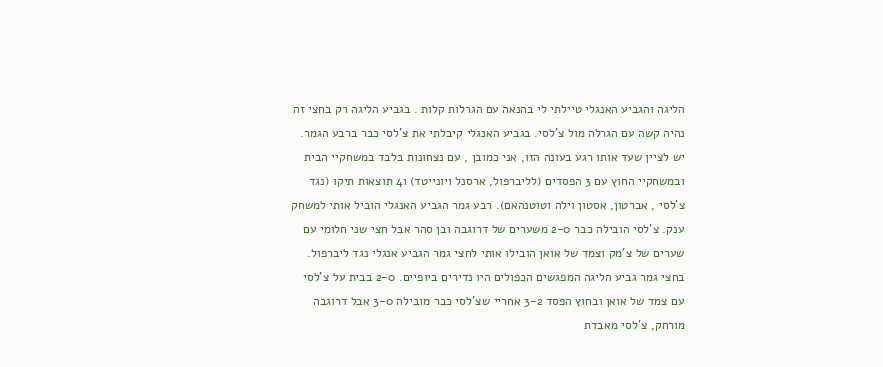הליגה והגביע האנגלי טיילתי לי בהנאה עם הגרלות קלות . בגביע הליגה רק בחצי זה נהיה קשה עם הגרלה מול צ'לסי. בגביע האנגלי קיבלתי את צ'לסי כבר ברבע הגמר. יש לציין שעד אותו רגע בעונה הזו, אני כמובן , עם נצחונות בלבד במשחקיי הבית ובמשחקיי החוץ עם 3 הפסדים (לליברפול, ארסנל ויונייטד) ו4 תוצאות תיקו (נגד צ'לסי , אברטון, אסטון וילה וטוטנהאם). רבע גמר הגביע האנגלי הוביל אותי למשחק ענק. צ'לסי הובילה כבר 2-0 משערים של דרוגבה ובן סהר אבל חצי שני חלומי עם שערים של צ'מק וצמד של אואן הובילו אותי לחצי גמר הגביע אנגלי נגד ליברפול. בחצי גמר גביע הליגה המפגשים הכפולים היו נדירים ביופיים. 2-0 בבית על צ'לסי עם צמד של אואן ובחוץ הפסד 3-2 אחריי שצ'לסי כבר מובילה 3-0 אבל דרוגבה מורחק, צ'לסי מאבדת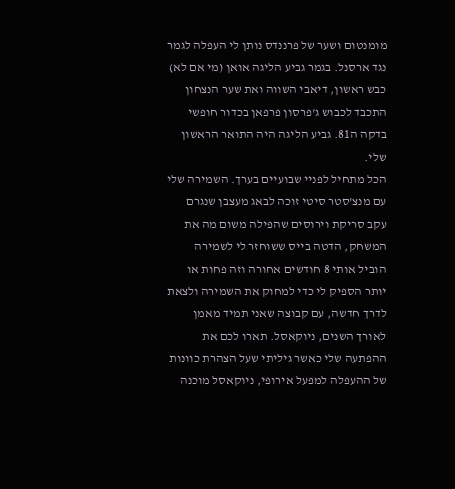מומנטום ושער של פרננדס נותן לי העפלה לגמר נגד ארסנל. בגמר גביע הליגה אואן (מי אם לא) כבש ראשון, דיאבי השווה ואת שער הנצחון התכבד לכבוש ג'פרסון פרפאן בכדור חופשי בדקה ה81. גביע הליגה היה התואר הראשון שלי.
הכל מתחיל לפניי שבועיים בערך. השמירה שלי עם מנצ'סטר סיטי זוכה לבאג מעצבן שנגרם עקב סריקת וירוסים שהפילה משום מה את המשחק, הדטה בייס ששוחזר לי לשמירה הוביל אותי 8 חודשים אחורה וזה פחות או יותר הספיק לי כדי למחוק את השמירה ולצאת לדרך חדשה, עם קבוצה שאני תמיד מאמן לאורך השנים, ניוקאסל. תארו לכם את ההפתעה שלי כאשר גיליתי שעל הצהרת כוונות של ההעפלה למפעל אירופי, ניוקאסל מוכנה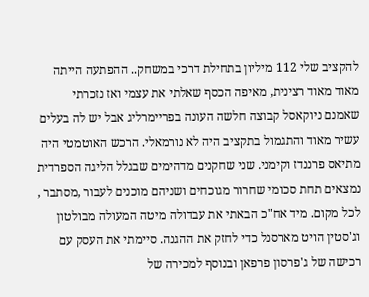להקציב שלי 112 מיליון בתחילת דרכי במשחק.. ההפתעה הייתה מאוד מאוד רצינית, מאיפה הכסף שאלתי את עצמי ואז נזכרתי שאמנם ניוקאסל קבוצה חלשה העונה בפריימרליג אבל יש לה בעלים עשיר מאוד והתגמול בתקציב היה לא נורמאלי. הרכש האוטמטי היה מתיאס פרננדז וקימני. שני שחקנים מדהימים שבגלל הליגה הספרדית נמצאים תחת סכומי שחרור מגוכחים ושניהם מוכנים לעבור ,מסתבר , לכל מקום. מיד אח"כ הבאתי את עבדולה מיטה המעולה מבולטון וג'סטין הויט מארסנל כדי לחזק את ההגנה. סיימתי את העסק עם רכישה של ג'פרסון פרפאן ובנוסף למכירה של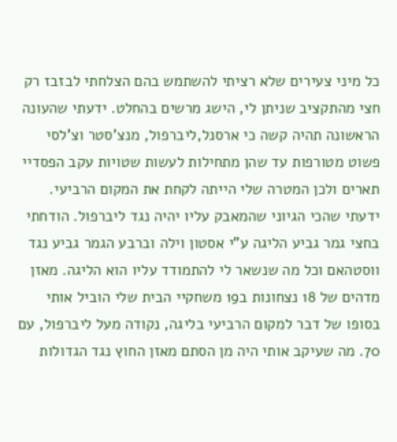כל מיני צעירים שלא רציתי להשתמש בהם הצלחתי לבזבז רק חצי מהתקציב שניתן לי, הישג מרשים בהחלט. ידעתי שהעונה הראשונה תהיה קשה כי ארסנל,ליברפול, מנצ'סטר וצ'לסי פשוט מטורפות עד שהן מתחילות לעשות שטויות עקב הפסדיי תארים ולכן המטרה שלי הייתה לקחת את המקום הרביעי. ידעתי שהכי הגיוני שהמאבק עליו יהיה נגד ליברפול. הודחתי בחצי גמר גביע הליגה ע"י אסטון וילה וברבע הגמר גביע נגד ווסטהאם וכל מה שנשאר לי להתמודד עליו הוא הליגה. מאזן מדהים של 18 נצחונות ב19 משחקיי הבית שלי הוביל אותי בסופו של דבר למקום הרביעי בליגה, נקודה מעל ליברפול, עם 70. מה שעיקב אותי היה מן הסתם מאזן החוץ נגד הגדולות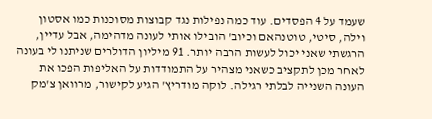שעמד על 4 הפסדים. עוד כמה נפילות נגד קבוצות מסוכנות כמו אסטון וילה, סיטי, טוטנהאם וכיוב' הובילו אותי לעונה מדהימה, אבל עדיין, הרגשתי שאני יכול לעשות הרבה יותר. 91 מיליון הדולרים שניתנו לי בעונה לאחר מכן לתקציב כשאני מצהיר על התמודדות על האליפות הפכו את העונה השנייה לבלתי רגילה. לוקה מודריץ' הגיע לקישור, מרוואן צ'מק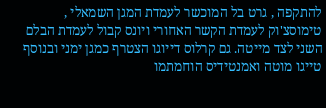להתקפה , גרט בל המוכשר לעמדת המגן השמאלי , טימוסצ'וק לעמדת הקשר האחורי ויונס קבול לעמדת הבלם השני לצד מייטה. גם קרלוס דייוגו הצטרף כמגן ימני ובנוסף טייגו מוטה ואמנטידיס הוחמתמו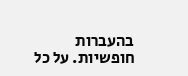בהעברות חופשיות. על כל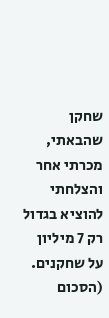שחקן שהבאתי, מכרתי אחר והצלחתי להוציא בגדול רק 7 מיליון על שחקנים. (הסכום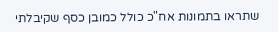שתראו בתמונות אח"כ כולל כמובן כסף שקיבלתי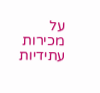על מכירות עתידיות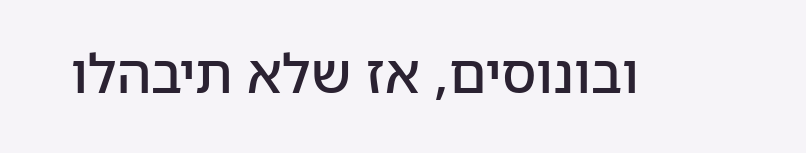ובונוסים, אז שלא תיבהלו